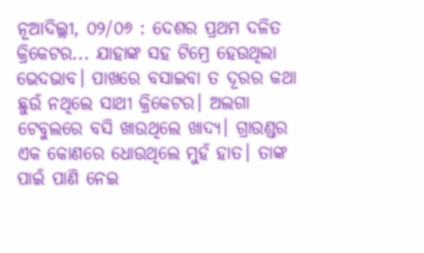ନୂଆଦିଲ୍ଲୀ, ୦୨/୦୬ : ଦେଶର ପ୍ରଥମ ଦଳିତ କ୍ରିକେଟର... ଯାହାଙ୍କ ସହ ଟିମ୍ରେ ହେଉଥିଲା ଭେଦଭାବ। ପାଖରେ ବସାଇବା ତ ଦୂରର କଥା ଛୁଉଁ ନଥିଲେ ସାଥୀ କ୍ରିକେଟର। ଅଲଗା ଟେବୁଲରେ ବସି ଖାଉଥିଲେ ଖାଦ୍ୟ। ଗ୍ରାଉଣ୍ଡର ଏକ କୋଣରେ ଧୋଉଥିଲେ ମୁହଁ ହାତ। ତାଙ୍କ ପାଇଁ ପାଣି ନେଇ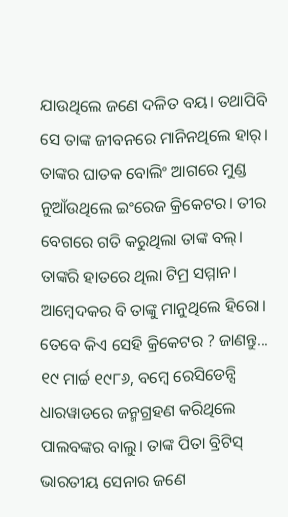ଯାଉଥିଲେ ଜଣେ ଦଳିତ ବୟ। ତଥାପିବି ସେ ତାଙ୍କ ଜୀବନରେ ମାନିନଥିଲେ ହାର୍। ତାଙ୍କର ଘାତକ ବୋଲିଂ ଆଗରେ ମୁଣ୍ଡ ନୁଆଁଉଥିଲେ ଇଂରେଜ କ୍ରିକେଟର। ତୀର ବେଗରେ ଗତି କରୁଥିଲା ତାଙ୍କ ବଲ୍। ତାଙ୍କରି ହାତରେ ଥିଲା ଟିମ୍ର ସମ୍ମାନ। ଆମ୍ଵେଦକର ବି ତାଙ୍କୁ ମାନୁଥିଲେ ହିରୋ। ତେବେ କିଏ ସେହି କ୍ରିକେଟର ? ଜାଣନ୍ତୁ...
୧୯ ମାର୍ଚ୍ଚ ୧୯୮୬, ବମ୍ଵେ ରେସିଡେନ୍ସି ଧାରୱାଡରେ ଜନ୍ମଗ୍ରହଣ କରିଥିଲେ ପାଲବଙ୍କର ବାଲୁ। ତାଙ୍କ ପିତା ବ୍ରିଟିସ୍ ଭାରତୀୟ ସେନାର ଜଣେ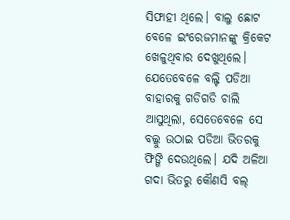ସିଫାହୀ ଥିଲେ। ବାଲୁ ଛୋଟ ବେଳେ ଇଂରେଜମାନଙ୍କୁ କ୍ରିକେଟ ଖେଳୁଥିବାର ଦେଖୁଥିଲେ। ଯେତେବେଳେ ବଲ୍ଟି ପଡିଆ ବାହାରକୁ ଗଡିଗଡି ଚାଲି ଆସୁଥିଲା, ସେତେବେଳେ ସେ ବଲ୍କୁ ଉଠାଇ ପଡିଆ ଭିତରକୁ ଫିଙ୍ଗି ଦେଉଥିଲେ। ଯଦି ଅଳିଆ ଗଦା ଭିତରୁ କୌଣସି ବଲ୍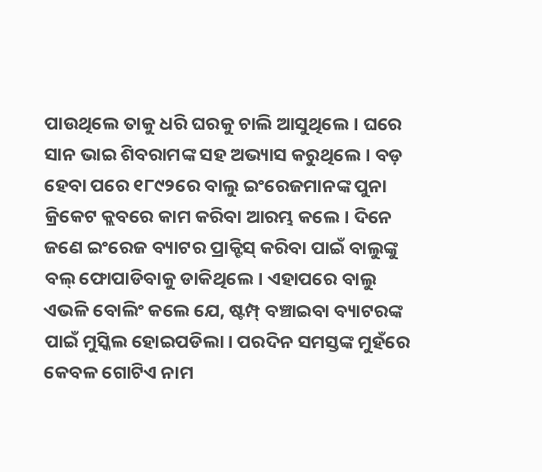ପାଉଥିଲେ ତାକୁ ଧରି ଘରକୁ ଚାଲି ଆସୁଥିଲେ। ଘରେ ସାନ ଭାଇ ଶିବରାମଙ୍କ ସହ ଅଭ୍ୟାସ କରୁଥିଲେ। ବଡ଼ ହେବା ପରେ ୧୮୯୨ରେ ବାଲୁ ଇଂରେଜମାନଙ୍କ ପୁନା କ୍ରିକେଟ କ୍ଲବରେ କାମ କରିବା ଆରମ୍ଭ କଲେ। ଦିନେ ଜଣେ ଇଂରେଜ ବ୍ୟାଟର ପ୍ରାକ୍ଟିସ୍ କରିବା ପାଇଁ ବାଲୁଙ୍କୁ ବଲ୍ ଫୋପାଡିବାକୁ ଡାକିଥିଲେ। ଏହାପରେ ବାଲୁ ଏଭଳି ବୋଲିଂ କଲେ ଯେ, ଷ୍ଟମ୍ପ୍ ବଞ୍ଚାଇବା ବ୍ୟାଟରଙ୍କ ପାଇଁ ମୁସ୍କିଲ ହୋଇପଡିଲା। ପରଦିନ ସମସ୍ତଙ୍କ ମୁହଁରେ କେବଳ ଗୋଟିଏ ନାମ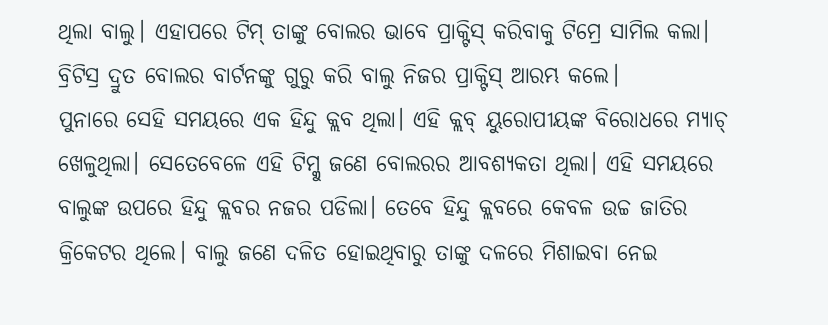ଥିଲା ବାଲୁ। ଏହାପରେ ଟିମ୍ ତାଙ୍କୁ ବୋଲର ଭାବେ ପ୍ରାକ୍ଟିସ୍ କରିବାକୁ ଟିମ୍ରେ ସାମିଲ କଲା। ବ୍ରିଟିସ୍ର ଦ୍ରୁତ ବୋଲର ବାର୍ଟନଙ୍କୁ ଗୁରୁ କରି ବାଲୁ ନିଜର ପ୍ରାକ୍ଟିସ୍ ଆରମ୍ଭ କଲେ।
ପୁନାରେ ସେହି ସମୟରେ ଏକ ହିନ୍ଦୁ କ୍ଲବ ଥିଲା। ଏହି କ୍ଲବ୍ ୟୁରୋପୀୟଙ୍କ ବିରୋଧରେ ମ୍ୟାଚ୍ ଖେଳୁଥିଲା। ସେତେବେଳେ ଏହି ଟିମ୍କୁ ଜଣେ ବୋଲରର ଆବଶ୍ୟକତା ଥିଲା। ଏହି ସମୟରେ ବାଲୁଙ୍କ ଉପରେ ହିନ୍ଦୁ କ୍ଲବର ନଜର ପଡିଲା। ତେବେ ହିନ୍ଦୁ କ୍ଲବରେ କେବଳ ଉଚ୍ଚ ଜାତିର କ୍ରିକେଟର ଥିଲେ। ବାଲୁ ଜଣେ ଦଳିତ ହୋଇଥିବାରୁ ତାଙ୍କୁ ଦଳରେ ମିଶାଇବା ନେଇ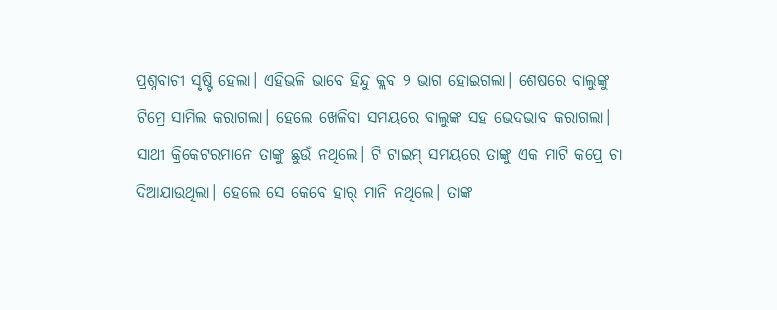ପ୍ରଶ୍ନବାଚୀ ସୃଷ୍ଟି ହେଲା। ଏହିଭଳି ଭାବେ ହିନ୍ଦୁ କ୍ଲବ ୨ ଭାଗ ହୋଇଗଲା। ଶେଷରେ ବାଲୁଙ୍କୁ ଟିମ୍ରେ ସାମିଲ କରାଗଲା। ହେଲେ ଖେଳିବା ସମୟରେ ବାଲୁଙ୍କ ସହ ଭେଦଭାବ କରାଗଲା। ସାଥୀ କ୍ରିକେଟରମାନେ ତାଙ୍କୁ ଛୁଉଁ ନଥିଲେ। ଟି ଟାଇମ୍ ସମୟରେ ତାଙ୍କୁ ଏକ ମାଟି କପ୍ରେ ଚା ଦିଆଯାଉଥିଲା। ହେଲେ ସେ କେବେ ହାର୍ ମାନି ନଥିଲେ। ତାଙ୍କ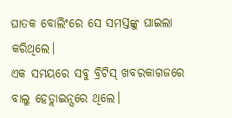ଘାତକ ବୋଲିଂରେ ସେ ସମସ୍ତଙ୍କୁ ଘାଇଲା କରିଥିଲେ।
ଏକ ସମୟରେ ସବୁ ବ୍ରିଟିସ୍ ଖବରକାଗଜରେ ବାଲୁ ହେଡ୍ଲାଇନ୍ସରେ ଥିଲେ।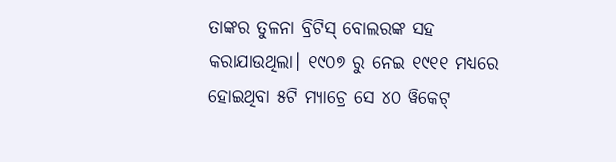ତାଙ୍କର ତୁଳନା ବ୍ରିଟିସ୍ ବୋଲରଙ୍କ ସହ କରାଯାଉଥିଲା। ୧୯୦୭ ରୁ ନେଇ ୧୯୧୧ ମଧ୍ୟରେ ହୋଇଥିବା ୫ଟି ମ୍ୟାଚ୍ରେ ସେ ୪୦ ୱିକେଟ୍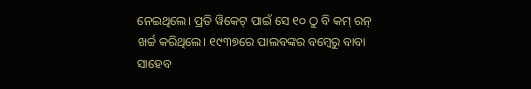ନେଇଥିଲେ। ପ୍ରତି ୱିକେଟ୍ ପାଇଁ ସେ ୧୦ ଠୁ ବି କମ୍ ରନ୍ ଖର୍ଚ୍ଚ କରିଥିଲେ। ୧୯୩୭ରେ ପାଲବଙ୍କର ବମ୍ଵେରୁ ବାବା ସାହେବ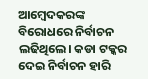ଆମ୍ଵେଦକରଙ୍କ ବିରୋଧରେ ନିର୍ବାଚନ ଲଢିଥିଲେ। କଡା ଟକ୍କର ଦେଇ ନିର୍ବାଚନ ହାରି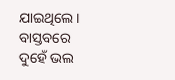ଯାଇଥିଲେ। ବାସ୍ତବରେ ଦୁହେଁ ଭଲ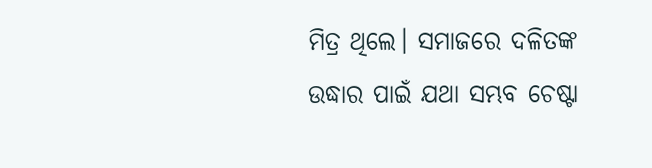ମିତ୍ର ଥିଲେ। ସମାଜରେ ଦଳିତଙ୍କ ଉଦ୍ଧାର ପାଇଁ ଯଥା ସମ୍ଭବ ଚେଷ୍ଟା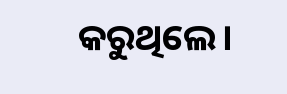କରୁଥିଲେ।